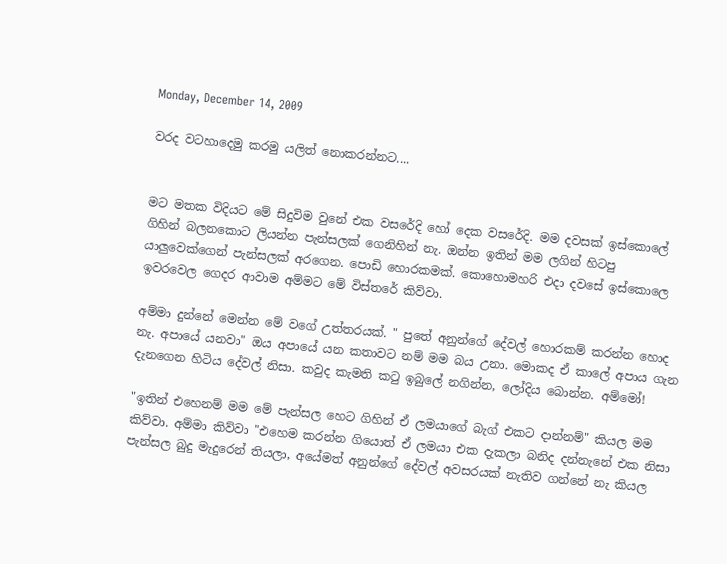Monday, December 14, 2009

වරද වටහාදෙමු කරමු යලිත් නොකරන්නට....


මට මතක විදියට මේ සිදුවිම වුනේ එක වසරේදි හෝ දෙක වසරේදි. මම දවසක් ඉස්කොලේ ගිහින් බලනකොට ලියන්න පැන්සලක් ගෙනිහින් නැ. ඔන්න ඉතින් මම ලගින් හිටපු යාලුවෙක්ගෙන් පැන්සලක් අරගෙන. පොඩි හොරකමක්. කොහොමහරි එදා දවසේ ඉස්කොලෙ ඉවරවෙල ගෙදර ආවාම අම්මට මේ විස්තරේ කිව්වා.

අම්මා දුන්නේ මෙන්න මේ වගේ උත්තරයක්. " පුතේ අනුන්ගේ දේවල් හොරකම් කරන්න හොද නැ. අපායේ යනවා" ඔය අපායේ යන කතාවට නම් මම බය උනා. මොකද ඒ කාලේ අපාය ගැන දැනගෙන හිටිය දේවල් නිසා. කවුද කැමති කටු ඉබුලේ නගින්න, ලෝදිය බොන්න. අම්මෝ!

"ඉතින් එහෙනම් මම මේ පැන්සල හෙට ගිහින් ඒ ලමයාගේ බැග් එකට දාන්නම්" කියල මම කිව්වා. අම්මා කිව්වා "එහෙම කරන්න ගියොත් ඒ ලමයා එක දැකලා බනිද දන්නැනේ එක නිසා පැන්සල බුදු මැදුරෙන් තියලා, අයේමත් අනුන්ගේ දේවල් අවසරයක් නැතිව ගන්නේ නැ කියල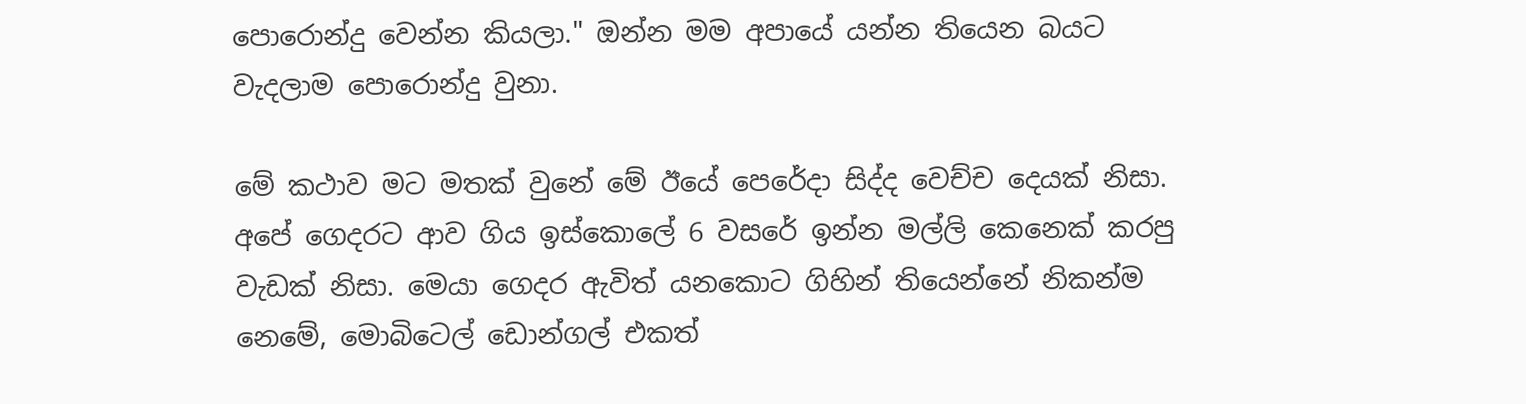පොරොන්දු වෙන්න කියලා." ඔන්න මම අපායේ යන්න තියෙන බයට වැදලාම පොරොන්දු වුනා.

මේ කථාව මට මතක් වුනේ මේ ඊයේ පෙරේදා සිද්ද වෙච්ච දෙයක් නිසා. අපේ ගෙදරට ආව ගිය ඉස්කොලේ 6 වසරේ ඉන්න මල්ලි කෙනෙක් කරපු වැඩක් නිසා. මෙයා ගෙදර ඇවිත් යනකොට ගිහින් තියෙන්නේ නිකන්ම නෙමේ, මොබිටෙල් ඩොන්ගල් එකත්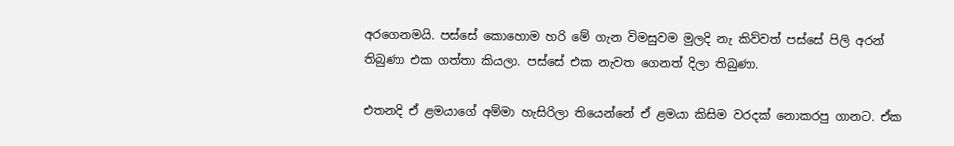අරගෙනමයි. පස්සේ කොහොම හරි මේ ගැන විමසුවම මුලදි නැ කිව්වත් පස්සේ පිලි අරන් තිබුණා එක ගත්තා කියලා. පස්සේ එක නැවත ගෙනත් දිලා තිබුණා.

එතනදි ඒ ළමයාගේ අම්මා හැසිරිලා තියෙන්නේ ඒ ළමයා කිසිම වරදක් නොකරපු ගානට. ඒක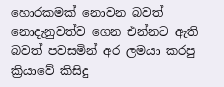හොරකමක් නොවන බවත් නොදැනුවත්ව ගෙන එන්නට ඇති බවත් පවසමින් අර ලමයා කරපු ක්‍රියාවේ කිසිදු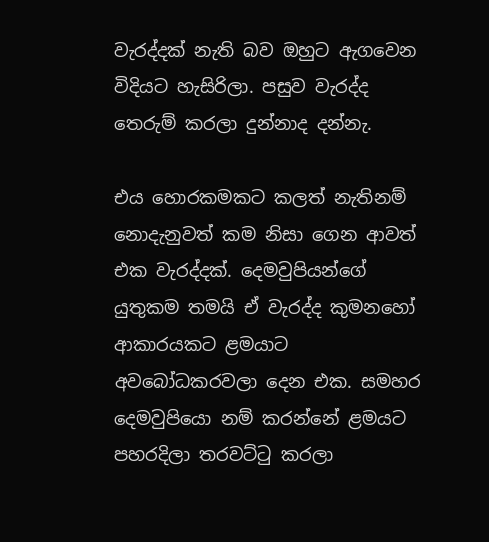වැරද්දක් නැති බව ඔහුට ඇගවෙන විදියට හැසිරිලා. පසුව වැරද්ද තෙරුම් කරලා දුන්නාද දන්නැ.

එය හොරකමකට කලත් නැතිනම් නොදැනුවත් කම නිසා ගෙන ආවත් එක වැරද්දක්. දෙමවුපියන්ගේ යුතුකම තමයි ඒ වැරද්ද කුමනහෝ ආකාරයකට ළමයාට අවබෝධකරවලා දෙන එක. සමහර දෙමවුපියො නම් කරන්නේ ළමයට පහරදිලා තරවට්ටු කරලා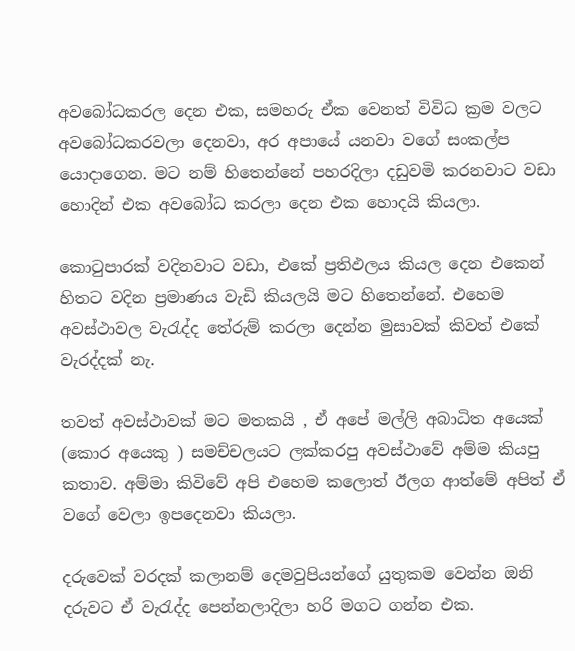අවබෝධකරල දෙන එක, සමහරු ඒක වෙනත් විවිධ ක්‍රම වලට අවබෝධකරවලා දෙනවා, අර අපායේ යනවා වගේ සංකල්ප යොදාගෙන. මට නම් හිතෙන්නේ පහරදිලා දඩුවමි කරනවාට වඩා හොදින් එක අවබෝධ කරලා දෙන එක හොදයි කියලා.

කොටුපාරක් වදිනවාට වඩා, එකේ ප්‍රතිඵලය කියල දෙන එකෙන් හිතට වදින ප්‍රමාණය වැඩි කියලයි මට හිතෙන්නේ. එහෙම අවස්ථාවල වැරැද්ද තේරුම් කරලා දෙන්න මුසාවක් කිවත් එකේ වැරද්දක් නැ.

තවත් අවස්ථාවක් මට මතකයි , ඒ අපේ මල්ලි අබාධිත අයෙක් (කොර අයෙකු ) සමච්චලයට ලක්කරපු අවස්ථාවේ අම්ම කියපු කතාව. අම්මා කිවිවේ අපි එහෙම කලොත් ඊලග ආත්මේ අපිත් ඒ වගේ වෙලා ඉපදෙනවා කියලා.

දරුවෙක් වරදක් කලානම් දෙමවුපියන්ගේ යුතුකම වෙන්න ඔනි දරුවට ඒ වැරැද්ද පෙන්නලාදිලා හරි මගට ගන්න එක.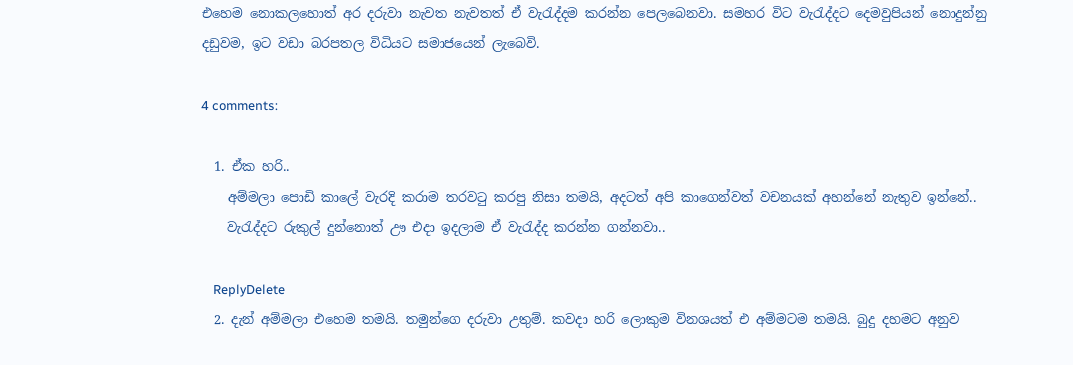එහෙම නොකලහොත් අර දරුවා නැවත නැවතත් ඒ වැරැද්දම කරන්න පෙලබෙනවා. සමහර විට වැරැද්දට දෙමවුපියන් නොදුන්නු දඩුවම, ඉට වඩා බරපතල විධියට සමාජයෙන් ලැබෙවි.

4 comments:

  1. ඒක හරි..
    අම්මලා පොඩි කාලේ වැරදි කරාම තරවටු කරපු නිසා තමයි, අදටත් අපි කාගෙන්වත් වචනයක් අහන්නේ නැතුව ඉන්නේ..
    වැරැද්දට රුකුල් දුන්නොත් ඌ එදා ඉදලාම ඒ වැරැද්ද කරන්න ගන්නවා..

    ReplyDelete
  2. දැන් අම්මලා එහෙම තමයි. තමුන්ගෙ දරුවා උතුම්. කවදා හරි ලොකුම විනශයත් එ අම්මටම තමයි. බුදු දහමට අනුව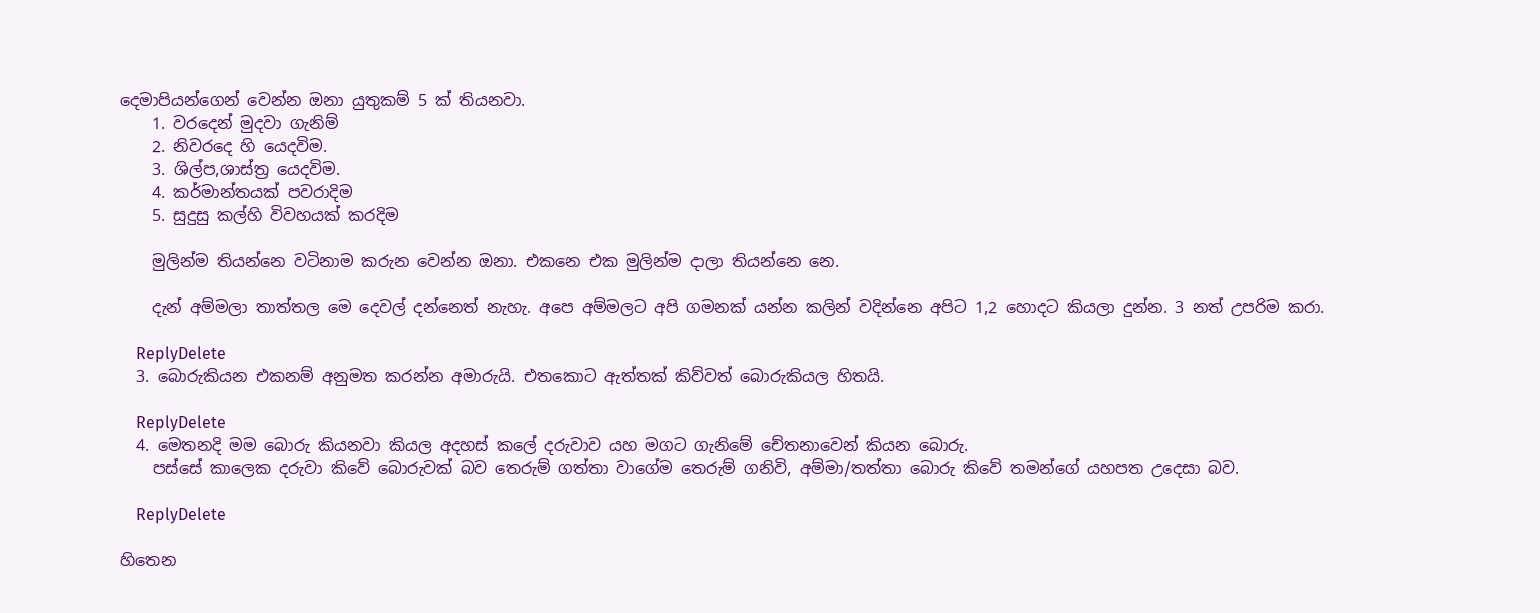දෙමාපියන්ගෙන් වෙන්න ඔනා යුතුකම් 5 ක් තියනවා.
    1. වරදෙන් මුදවා ගැනිම්
    2. නිවරදෙ හි යෙදවිම.
    3. ශිල්ප,ශාස්ත්‍ර යෙදවිම.
    4. කර්මාන්තයක් පවරාදිම
    5. සුදුසු කල්හි විවහයක් කරදිම

    මුලින්ම තියන්නෙ වටිනාම කරුන වෙන්න ඔනා. එකනෙ එක මුලින්ම දාලා තියන්නෙ නෙ.

    දැන් අම්මලා තාත්තල මෙ දෙවල් දන්නෙත් නැහැ. අපෙ අම්මලට අපි ගමනක් යන්න කලින් වදින්නෙ අපිට 1,2 හොදට කියලා දුන්න. 3 නත් උපරිම කරා.

    ReplyDelete
  3. බොරුකියන එකනම් අනුමත කරන්න අමාරුයි. එතකොට ඇත්තක් කිව්වත් බොරුකියල හිතයි.

    ReplyDelete
  4. මෙතනදි මම බොරු කියනවා කියල අදහස් කලේ දරුවාව යහ මගට ගැනිමේ චේතනාවෙන් කියන බොරු.
    පස්සේ කාලෙක දරුවා කිවේ බොරුවක් බව තෙරුම් ගත්තා වාගේම තෙරුම් ගනිවි, අම්මා/තත්තා බොරු කිවේ තමන්ගේ යහපත උදෙසා බව.

    ReplyDelete

හිතෙන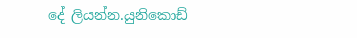දේ ලියන්න.යුනිකොඩ්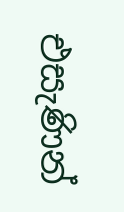එසැණින්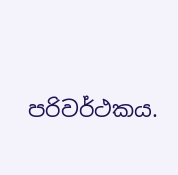පරිවර්ථකය.